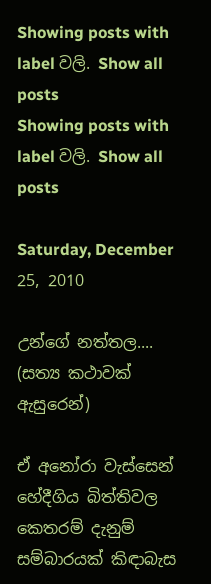Showing posts with label වලි. Show all posts
Showing posts with label වලි. Show all posts

Saturday, December 25, 2010

උන්ගේ නත්තල.... (සත්‍ය කථාවක් ඇසුරෙන්)

ඒ අනෝරා වැස්සෙන් හේදීගිය බිත්තිවල කෙතරම් දැනුම් සම්බාරයක් කිඳාබැස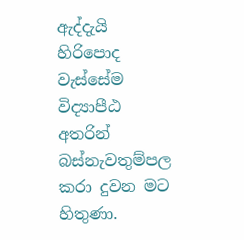ඇද්දැයි හිරිපොද වැස්සේම විද්‍යාපීඨ අතරින් බස්නැවතුම්පල කරා දුවන මට හිතුණා.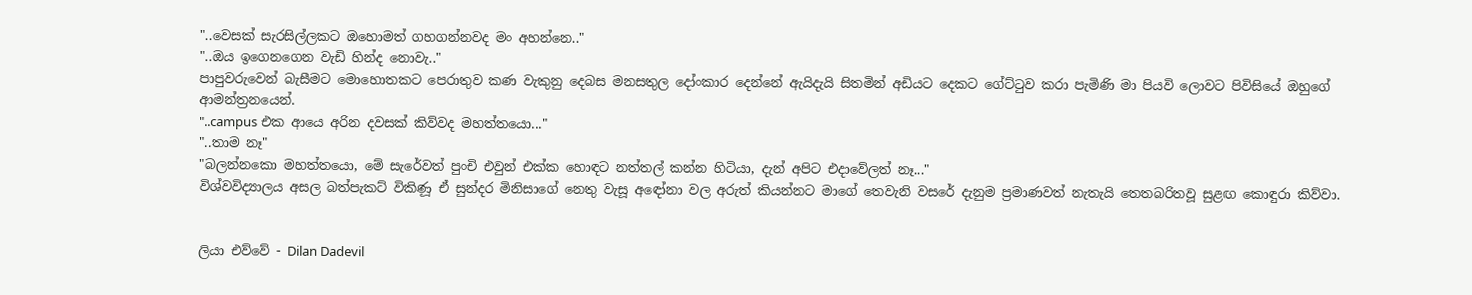"..වෙසක් සැරසිල්ලකට ඔහොමත් ගහගන්නවද මං අහන්නෙ.."
"..ඔය ඉගෙනගෙන වැඩි හින්ද නොවැ.."
පාපුවරුවෙන් බැසීමට මොහොතකට පෙරාතුව කණ වැකුනු දෙබස මනසතුල දෝංකාර දෙන්නේ ඇයිදැයි සිතමින් අඩියට දෙකට ගේට්ටුව කරා පැමිණි මා පියවි ලොවට පිවිසියේ ඔහුගේ ආමන්ත්‍රනයෙන්.
"..campus එක ආයෙ අරින දවසක් කිව්වද මහත්තයො..."
"..තාම නෑ"
"බලන්නකො මහත්තයො, මේ සැරේවත් පුංචි එවුන් එක්ක හොඳට නත්තල් කන්න හිටියා, දැන් අපිට එදාවේලත් නෑ..."
විශ්වවිද්‍යාලය අසල බත්පැකට් විකිණූ ඒ සුන්දර මිනිසාගේ නෙතු වැසූ අඳෝනා වල අරුත් කියන්නට මාගේ තෙවැනි වසරේ දැනුම ප්‍රමාණවත් නැතැයි තෙතබරිතවූ සුළඟ කොඳුරා කිව්වා.


ලියා එව්වේ - Dilan Dadevil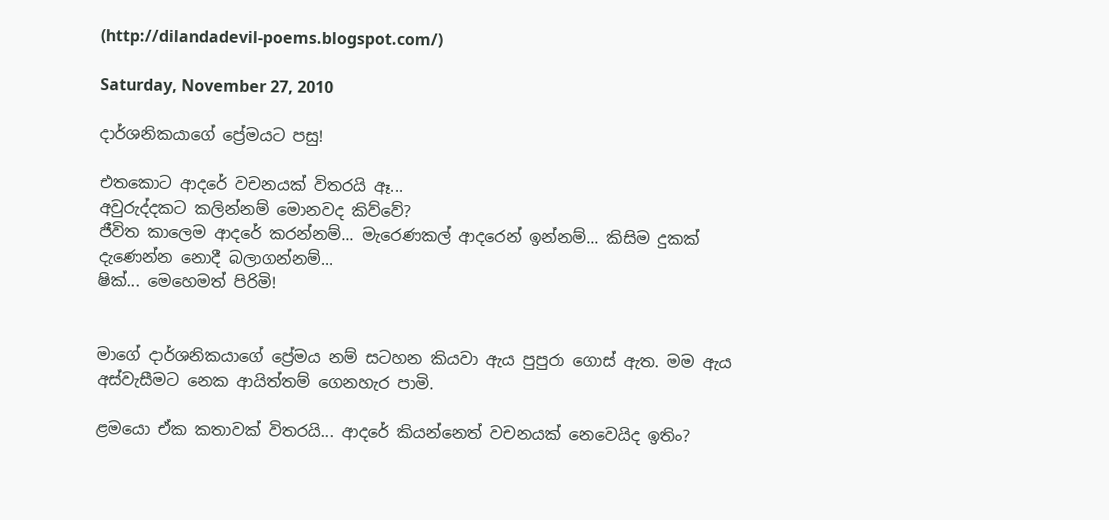(http://dilandadevil-poems.blogspot.com/)

Saturday, November 27, 2010

දාර්ශනිකයාගේ ප්‍රේමයට පසු!

එතකොට ආදරේ වචනයක් විතරයි ඈ...
අවුරුද්දකට කලින්නම් මොනවද කිව්වේ?
ජීවිත කාලෙම ආදරේ කරන්නම්... මැරෙණකල් ආදරෙන් ඉන්නම්... කිසිම දුකක් දැණෙන්න නොදී බලාගන්නම්...
ෂික්... මෙහෙමත් පිරිමි!


මාගේ දාර්ශනිකයාගේ ප්‍රේමය නම් සටහන කියවා ඇය පුපුරා ගොස් ඇත. මම ඇය අස්වැසීමට නෙක ආයිත්තම් ගෙනහැර පාමි.

ළමයො ඒක කතාවක් විතරයි... ආදරේ කියන්නෙත් වචනයක් නෙවෙයිද ඉතිං?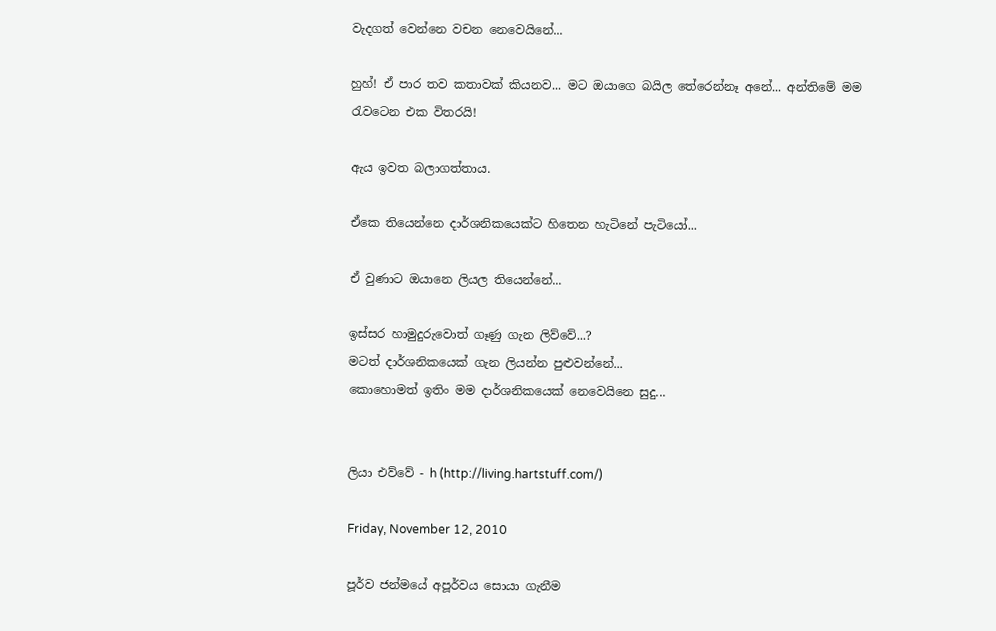වැදගත් වෙන්නෙ වචන නෙවෙයිනේ...

හුහ්! ඒ පාර තව කතාවක් කියනව... ම‍ට ඔයාගෙ බයිල ‍තේරෙන්නෑ අනේ... අන්තිමේ මම රැවටෙන එක විතරයි!

ඇය ඉවත බලාගත්තාය.

ඒකෙ තියෙන්නෙ දාර්ශනිකයෙක්ට හිතෙන හැටිනේ පැටියෝ...

ඒ වුණාට ඔයානෙ ලියල තියෙන්නේ...

ඉස්සර හාමුදුරුවොත් ගෑණු ගැන ලිව්වේ...?
මටත් දාර්ශනිකයෙක් ගැන ලියන්න පුළුවන්නේ...
කොහොමත් ඉතිං මම දාර්ශනිකයෙක් නෙවෙයිනෙ සුදු...


ලියා එව්වේ - h (http://living.hartstuff.com/)

Friday, November 12, 2010

පූර්ව ජන්මයේ අපූර්වය සොයා ගැනීම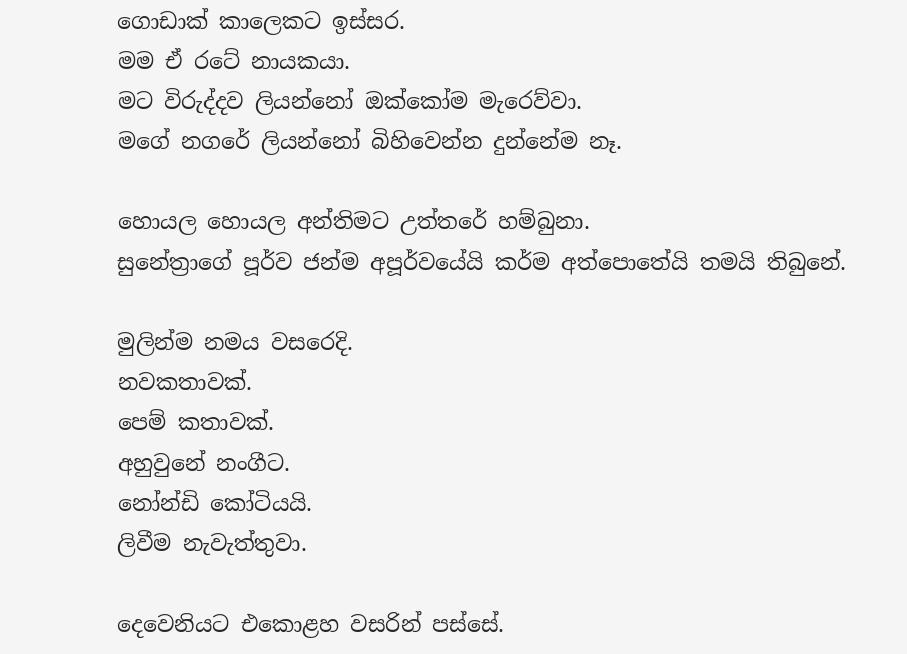ගොඩාක් කාලෙකට ඉස්සර.
මම ඒ රටේ නායකයා.
මට විරුද්දව ලියන්නෝ ඔක්කෝම මැරෙව්වා.
මගේ නගරේ ලියන්නෝ බිහිවෙන්න දුන්නේම නෑ.

හොයල හොයල අන්තිමට උත්තරේ හම්බුනා.
සුනේත්‍රාගේ පූර්ව ජන්ම අපූර්වයේයි කර්ම අත්පොතේයි තමයි තිබුනේ.

මුලින්ම නමය වසරෙදි.
නවකතාවක්.
පෙම් කතාවක්.
අහුවුනේ නංගීට.
නෝන්ඩි කෝටියයි.
ලිවීම නැවැත්තුවා.

දෙවෙනියට එකොළහ වසරින් පස්සේ.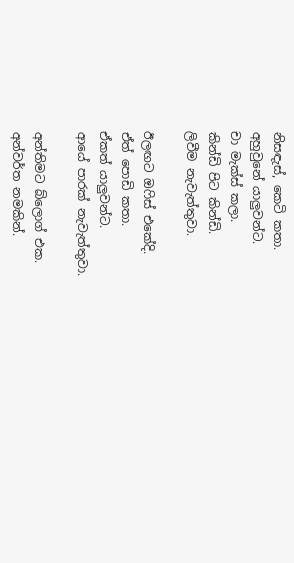නිසඳැස්, කෙටි කතා.
අහුවුනේ යාලුවන්ට.
චා මැක්ස් කලා.
කින්ඩි පිට කින්ඩි.
ලිවීම නැවැත්තුවා.

ඊලඟට ඔෆිස් එකේදි.
ඒත් පොඩි කතා.
ඒකත් යාලුවන්ට.
ආයේ පාරක් නැවැත්තුවා.

අන්තිමට බ්ලොග් එක.
අන්වර්ත නමකින්.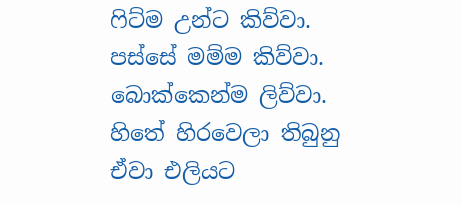ෆිට්ම උන්ට කිව්වා.
පස්සේ මම්ම කිව්වා.
බොක්කෙන්ම ලිව්වා.
හිතේ හිරවෙලා තිබුනු ඒවා එලියට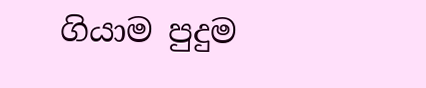ගියාම පුදුම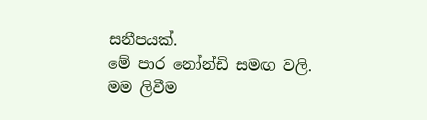සනීපයක්.
මේ පාර නෝන්ඩි සමඟ වලි.
මම ලිවීම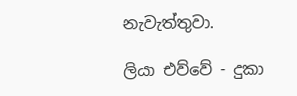නැවැත්තුවා.

ලියා එව්වේ - දුකා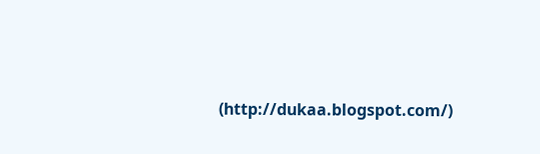(http://dukaa.blogspot.com/)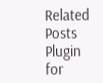Related Posts Plugin for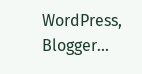WordPress, Blogger...